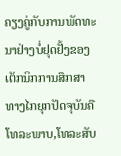ຄຽງຄູ່ກັບການພັດທະນາຢ່າງບໍ່ຢຸດຢັ້ງຂອງເຕັກນິກການສຶກສາທາງໄກຍຸກປັດຈຸບັນຄືໂທລະພາບ,ໂທລະສັບ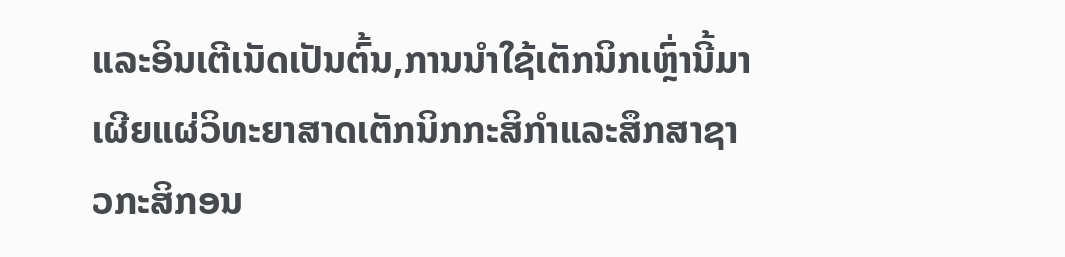ແລະອິນເຕີເນັດເປັນຕົ້ນ,ການນຳໃຊ້ເຕັກນິກເຫຼົ່ານີ້ມາເຜີຍແຜ່ວິທະຍາສາດເຕັກນິກກະສິກຳແລະສຶກສາຊາວກະສິກອນ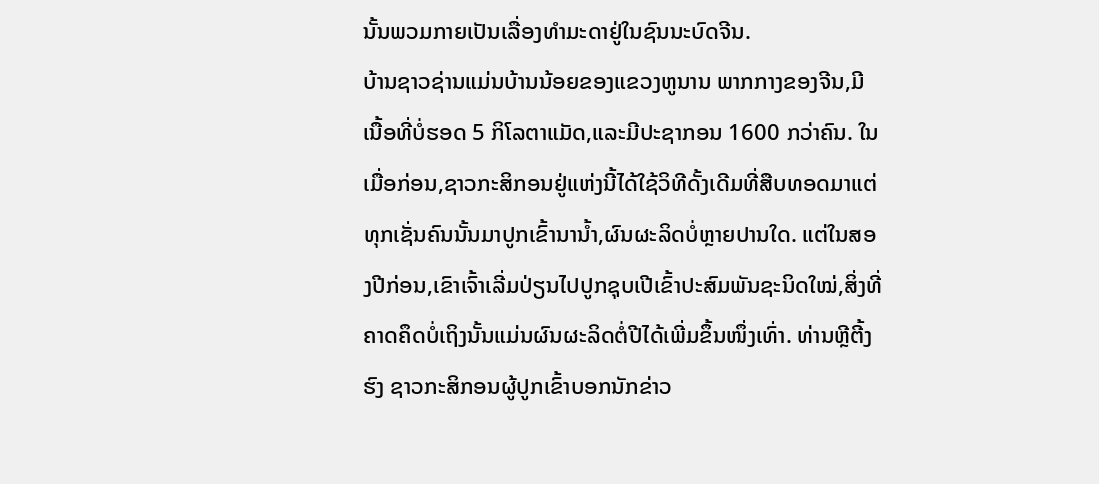ນັ້ນພວມກາຍເປັນເລື່ອງທຳມະດາຢູ່ໃນຊົນນະບົດຈີນ.
ບ້ານຊາວຊ່ານແມ່ນບ້ານນ້ອຍຂອງແຂວງຫູນານ ພາກກາງຂອງຈີນ,ມີເນື້ອທີ່ບໍ່ຮອດ 5 ກິໂລຕາແມັດ,ແລະມີປະຊາກອນ 1600 ກວ່າຄົນ. ໃນເມື່ອກ່ອນ,ຊາວກະສິກອນຢູ່ແຫ່ງນີ້ໄດ້ໃຊ້ວິທີດັ້ງເດີມທີ່ສືບທອດມາແຕ່ທຸກເຊັ່ນຄົນນັ້ນມາປູກເຂົ້ານານ້ຳ,ຜົນຜະລິດບໍ່ຫຼາຍປານໃດ. ແຕ່ໃນສອງປີກ່ອນ,ເຂົາເຈົ້າເລີ່ມປ່ຽນໄປປູກຊຸບເປີເຂົ້າປະສົມພັນຊະນິດໃໝ່,ສິ່ງທີ່ຄາດຄຶດບໍ່ເຖິງນັ້ນແມ່ນຜົນຜະລິດຕໍ່ປີໄດ້ເພີ່ມຂຶ້ນໜຶ່ງເທົ່າ. ທ່ານຫຼີຕີ້ງຮົງ ຊາວກະສິກອນຜູ້ປູກເຂົ້າບອກນັກຂ່າວ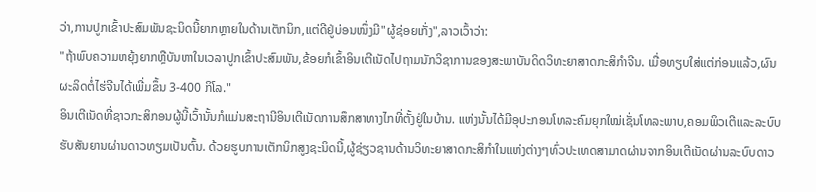ວ່າ,ການປູກເຂົ້າປະສົມພັນຊະນິດນີ້ຍາກຫຼາຍໃນດ້ານເຕັກນິກ,ແຕ່ດີຢູ່ບ່ອນໜຶ່ງມີ"ຜູ້ຊ່ອຍເກັ່ງ",ລາວເວົ້າວ່າ:
"ຖ້າພົບຄວາມຫຍຸ້ງຍາກຫຼືບັນຫາໃນເວລາປູກເຂົ້າປະສົມພັນ,ຂ້ອຍກໍເຂົ້າອິນເຕີເນັດໄປຖາມນັກວິຊາການຂອງສະພາບັນດິດວິທະຍາສາດກະສິກຳຈີນ. ເມື່ອທຽບໃສ່ແຕ່ກ່ອນແລ້ວ,ຜົນຜະລິດຕໍ່ໄຮ່ຈີນໄດ້ເພີ່ມຂຶ້ນ 3-400 ກິໂລ."
ອິນເຕີເນັດທີ່ຊາວກະສິກອນຜູ້ນີ້ເວົ້ານັ້ນກໍແມ່ນສະຖານີອິນເຕີເນັດການສຶກສາທາງໄກທີ່ຕັ້ງຢູ່ໃນບ້ານ. ແຫ່ງນັ້ນໄດ້ມີອຸປະກອນໂທລະຄົມຍຸກໃໝ່ເຊັ່ນໂທລະພາບ,ຄອມພິວເຕີແລະລະບົບຮັບສັນຍານຜ່ານດາວທຽມເປັນຕົ້ນ. ດ້ວຍຮູບການເຕັກນິກສູງຊະນິດນີ້,ຜູ້ຊ່ຽວຊານດ້ານວິທະຍາສາດກະສິກຳໃນແຫ່ງຕ່າງໆທົ່ວປະເທດສາມາດຜ່ານຈາກອິນເຕີເນັດຜ່ານລະບົບດາວ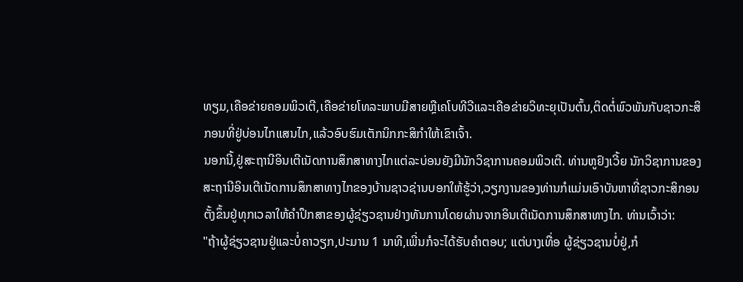ທຽມ,ເຄືອຂ່າຍຄອມພິວເຕີ,ເຄືອຂ່າຍໂທລະພາບມີສາຍຫຼືເຄໂບທີວີແລະເຄືອຂ່າຍວິທະຍຸເປັນຕົ້ນ,ຕິດຕໍ່ພົວພັນກັບຊາວກະສິກອນທີ່ຢູ່ບ່ອນໄກແສນໄກ,ແລ້ວອົບຮົມເຕັກນິກກະສິກຳໃຫ້ເຂົາເຈົ້າ.
ນອກນີ້,ຢູ່ສະຖານີອິນເຕີເນັດການສຶກສາທາງໄກແຕ່ລະບ່ອນຍັງມີນັກວິຊາການຄອມພິວເຕີ. ທ່ານຫູຢົງເວີ້ຍ ນັກວິຊາການຂອງສະຖານີອິນເຕີເນັດການສຶກສາທາງໄກຂອງບ້ານຊາວຊ່ານບອກໃຫ້ຮູ້ວ່າ,ວຽກງານຂອງທ່ານກໍແມ່ນເອົາບັນຫາທີ່ຊາວກະສິກອນຕັ້ງຂຶ້ນຢູ່ທຸກເວລາໃຫ້ຄຳປຶກສາຂອງຜູ້ຊ່ຽວຊານຢ່າງທັນການໂດຍຜ່ານຈາກອິນເຕີເນັດການສຶກສາທາງໄກ. ທ່ານເວົ້າວ່າ:
"ຖ້າຜູ້ຊ່ຽວຊານຢູ່ແລະບໍ່ຄາວຽກ,ປະມານ 1 ນາທີ,ເພີ່ນກໍຈະໄດ້ຮັບຄຳຕອບ; ແຕ່ບາງເທື່ອ ຜູ້ຊ່ຽວຊານບໍ່ຢູ່,ກໍ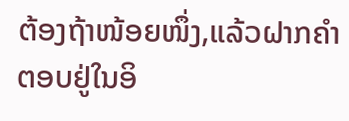ຕ້ອງຖ້າໜ້ອຍໜຶ່ງ,ແລ້ວຝາກຄຳຕອບຢູ່ໃນອິ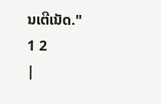ນເຕີເນັດ."
1 2
|